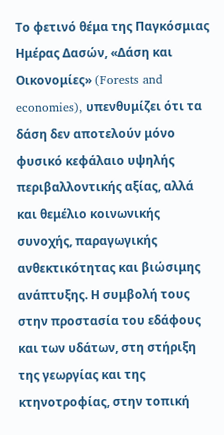Το φετινό θέμα της Παγκόσμιας Ημέρας Δασών, «Δάση και Οικονομίες» (Forests and economies), υπενθυμίζει ότι τα δάση δεν αποτελούν μόνο φυσικό κεφάλαιο υψηλής περιβαλλοντικής αξίας, αλλά και θεμέλιο κοινωνικής συνοχής, παραγωγικής ανθεκτικότητας και βιώσιμης ανάπτυξης. Η συμβολή τους στην προστασία του εδάφους και των υδάτων, στη στήριξη της γεωργίας και της κτηνοτροφίας, στην τοπική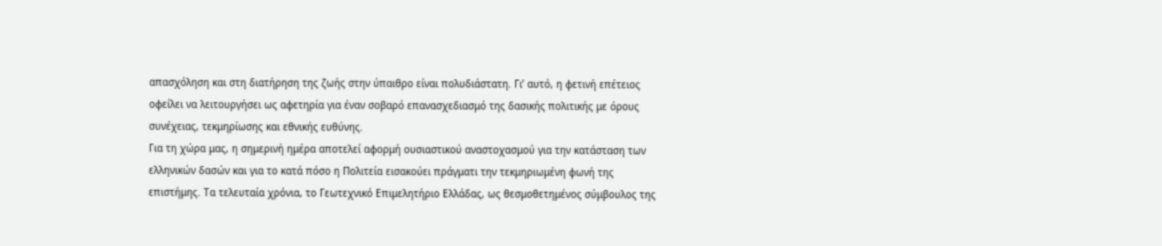απασχόληση και στη διατήρηση της ζωής στην ύπαιθρο είναι πολυδιάστατη. Γι’ αυτό, η φετινή επέτειος οφείλει να λειτουργήσει ως αφετηρία για έναν σοβαρό επανασχεδιασμό της δασικής πολιτικής με όρους συνέχειας, τεκμηρίωσης και εθνικής ευθύνης.
Για τη χώρα μας, η σημερινή ημέρα αποτελεί αφορμή ουσιαστικού αναστοχασμού για την κατάσταση των ελληνικών δασών και για το κατά πόσο η Πολιτεία εισακούει πράγματι την τεκμηριωμένη φωνή της επιστήμης. Τα τελευταία χρόνια, το Γεωτεχνικό Επιμελητήριο Ελλάδας, ως θεσμοθετημένος σύμβουλος της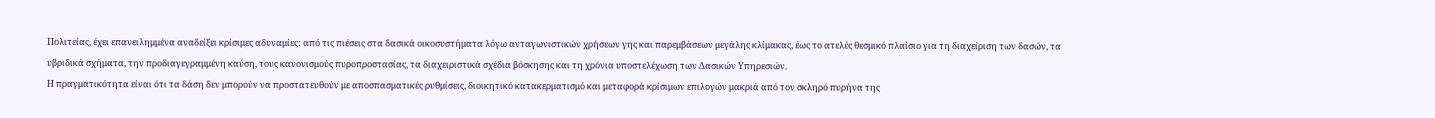Πολιτείας, έχει επανειλημμένα αναδείξει κρίσιμες αδυναμίες: από τις πιέσεις στα δασικά οικοσυστήματα λόγω ανταγωνιστικών χρήσεων γης και παρεμβάσεων μεγάλης κλίμακας, έως το ατελές θεσμικό πλαίσιο για τη διαχείριση των δασών, τα υβριδικά σχήματα, την προδιαγεγραμμένη καύση, τους κανονισμούς πυροπροστασίας, τα διαχειριστικά σχέδια βόσκησης και τη χρόνια υποστελέχωση των Δασικών Υπηρεσιών.
Η πραγματικότητα είναι ότι τα δάση δεν μπορούν να προστατευθούν με αποσπασματικές ρυθμίσεις, διοικητικό κατακερματισμό και μεταφορά κρίσιμων επιλογών μακριά από τον σκληρό πυρήνα της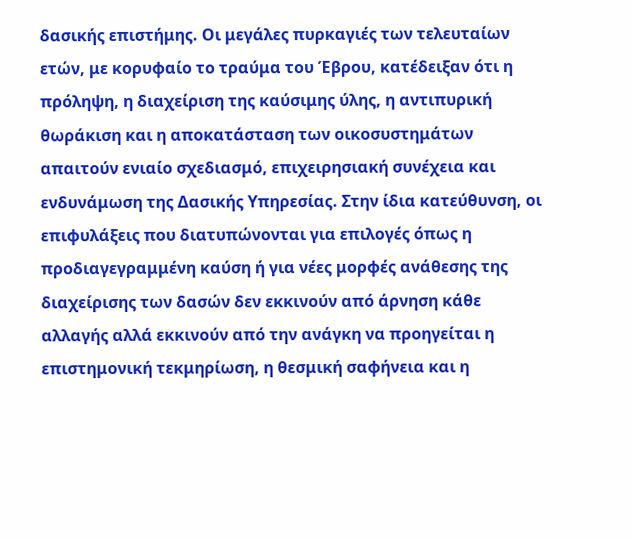δασικής επιστήμης. Οι μεγάλες πυρκαγιές των τελευταίων ετών, με κορυφαίο το τραύμα του Έβρου, κατέδειξαν ότι η πρόληψη, η διαχείριση της καύσιμης ύλης, η αντιπυρική θωράκιση και η αποκατάσταση των οικοσυστημάτων απαιτούν ενιαίο σχεδιασμό, επιχειρησιακή συνέχεια και ενδυνάμωση της Δασικής Υπηρεσίας. Στην ίδια κατεύθυνση, οι επιφυλάξεις που διατυπώνονται για επιλογές όπως η προδιαγεγραμμένη καύση ή για νέες μορφές ανάθεσης της διαχείρισης των δασών δεν εκκινούν από άρνηση κάθε αλλαγής αλλά εκκινούν από την ανάγκη να προηγείται η επιστημονική τεκμηρίωση, η θεσμική σαφήνεια και η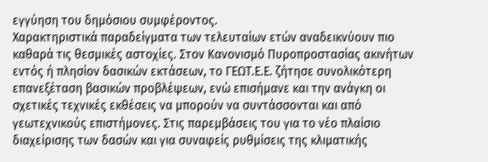εγγύηση του δημόσιου συμφέροντος.
Χαρακτηριστικά παραδείγματα των τελευταίων ετών αναδεικνύουν πιο καθαρά τις θεσμικές αστοχίες. Στον Κανονισμό Πυροπροστασίας ακινήτων εντός ή πλησίον δασικών εκτάσεων, το ΓΕΩΤ.Ε.Ε. ζήτησε συνολικότερη επανεξέταση βασικών προβλέψεων, ενώ επισήμανε και την ανάγκη οι σχετικές τεχνικές εκθέσεις να μπορούν να συντάσσονται και από γεωτεχνικούς επιστήμονες. Στις παρεμβάσεις του για το νέο πλαίσιο διαχείρισης των δασών και για συναφείς ρυθμίσεις της κλιματικής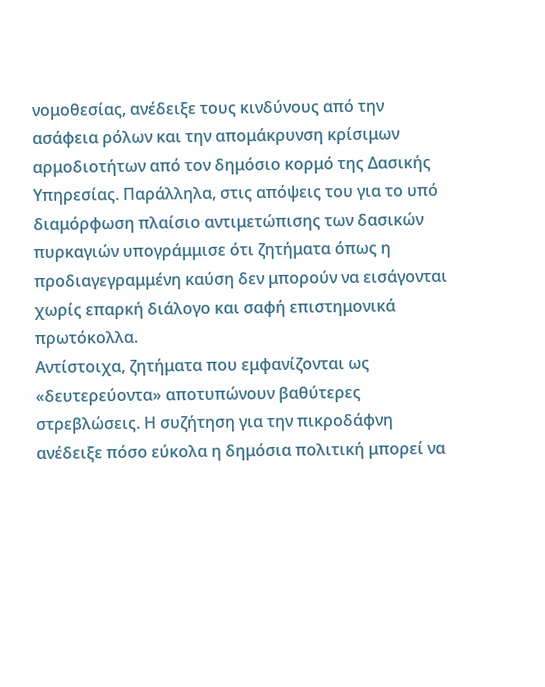νομοθεσίας, ανέδειξε τους κινδύνους από την ασάφεια ρόλων και την απομάκρυνση κρίσιμων αρμοδιοτήτων από τον δημόσιο κορμό της Δασικής Υπηρεσίας. Παράλληλα, στις απόψεις του για το υπό διαμόρφωση πλαίσιο αντιμετώπισης των δασικών πυρκαγιών υπογράμμισε ότι ζητήματα όπως η προδιαγεγραμμένη καύση δεν μπορούν να εισάγονται χωρίς επαρκή διάλογο και σαφή επιστημονικά πρωτόκολλα.
Αντίστοιχα, ζητήματα που εμφανίζονται ως «δευτερεύοντα» αποτυπώνουν βαθύτερες στρεβλώσεις. Η συζήτηση για την πικροδάφνη ανέδειξε πόσο εύκολα η δημόσια πολιτική μπορεί να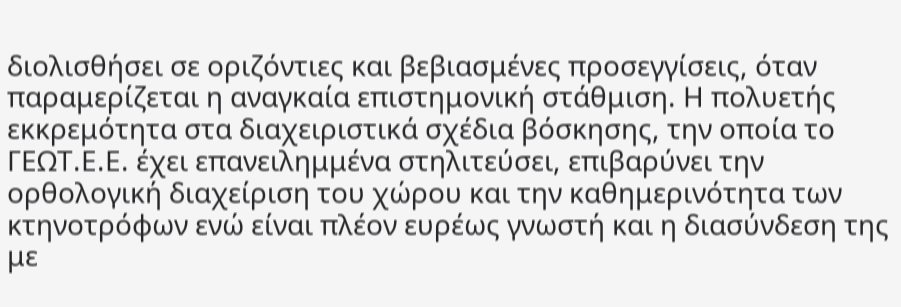διολισθήσει σε οριζόντιες και βεβιασμένες προσεγγίσεις, όταν παραμερίζεται η αναγκαία επιστημονική στάθμιση. Η πολυετής εκκρεμότητα στα διαχειριστικά σχέδια βόσκησης, την οποία το ΓΕΩΤ.Ε.Ε. έχει επανειλημμένα στηλιτεύσει, επιβαρύνει την ορθολογική διαχείριση του χώρου και την καθημερινότητα των κτηνοτρόφων ενώ είναι πλέον ευρέως γνωστή και η διασύνδεση της με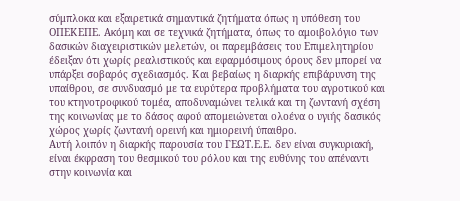σύμπλοκα και εξαιρετικά σημαντικά ζητήματα όπως η υπόθεση του ΟΠΕΚΕΠΕ. Ακόμη και σε τεχνικά ζητήματα, όπως το αμοιβολόγιο των δασικών διαχειριστικών μελετών, οι παρεμβάσεις του Επιμελητηρίου έδειξαν ότι χωρίς ρεαλιστικούς και εφαρμόσιμους όρους δεν μπορεί να υπάρξει σοβαρός σχεδιασμός. Και βεβαίως η διαρκής επιβάρυνση της υπαίθρου, σε συνδυασμό με τα ευρύτερα προβλήματα του αγροτικού και του κτηνοτροφικού τομέα, αποδυναμώνει τελικά και τη ζωντανή σχέση της κοινωνίας με το δάσος αφού απομειώνεται ολοένα ο υγιής δασικός χώρος χωρίς ζωντανή ορεινή και ημιορεινή ύπαιθρο.
Αυτή λοιπόν η διαρκής παρουσία του ΓΕΩΤ.Ε.Ε. δεν είναι συγκυριακή, είναι έκφραση του θεσμικού του ρόλου και της ευθύνης του απέναντι στην κοινωνία και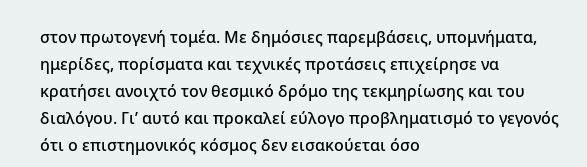στον πρωτογενή τομέα. Με δημόσιες παρεμβάσεις, υπομνήματα, ημερίδες, πορίσματα και τεχνικές προτάσεις επιχείρησε να κρατήσει ανοιχτό τον θεσμικό δρόμο της τεκμηρίωσης και του διαλόγου. Γι’ αυτό και προκαλεί εύλογο προβληματισμό το γεγονός ότι ο επιστημονικός κόσμος δεν εισακούεται όσο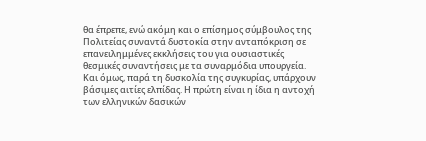θα έπρεπε, ενώ ακόμη και ο επίσημος σύμβουλος της Πολιτείας συναντά δυστοκία στην ανταπόκριση σε επανειλημμένες εκκλήσεις του για ουσιαστικές θεσμικές συναντήσεις με τα συναρμόδια υπουργεία.
Και όμως, παρά τη δυσκολία της συγκυρίας, υπάρχουν βάσιμες αιτίες ελπίδας. Η πρώτη είναι η ίδια η αντοχή των ελληνικών δασικών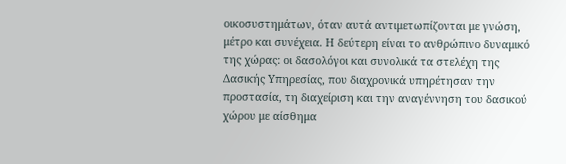οικοσυστημάτων, όταν αυτά αντιμετωπίζονται με γνώση, μέτρο και συνέχεια. Η δεύτερη είναι το ανθρώπινο δυναμικό της χώρας: οι δασολόγοι και συνολικά τα στελέχη της Δασικής Υπηρεσίας, που διαχρονικά υπηρέτησαν την προστασία, τη διαχείριση και την αναγέννηση του δασικού χώρου με αίσθημα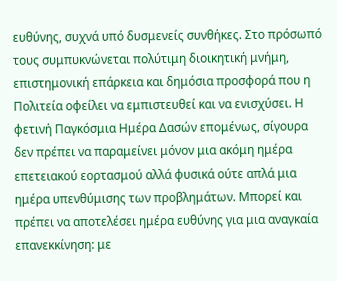ευθύνης, συχνά υπό δυσμενείς συνθήκες. Στο πρόσωπό τους συμπυκνώνεται πολύτιμη διοικητική μνήμη, επιστημονική επάρκεια και δημόσια προσφορά που η Πολιτεία οφείλει να εμπιστευθεί και να ενισχύσει. Η φετινή Παγκόσμια Ημέρα Δασών επομένως, σίγουρα δεν πρέπει να παραμείνει μόνον μια ακόμη ημέρα επετειακού εορτασμού αλλά φυσικά ούτε απλά μια ημέρα υπενθύμισης των προβλημάτων. Μπορεί και πρέπει να αποτελέσει ημέρα ευθύνης για μια αναγκαία επανεκκίνηση: με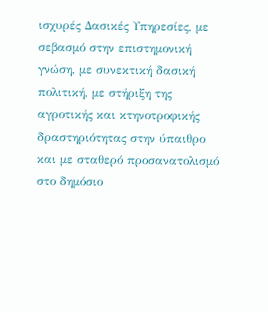ισχυρές Δασικές Υπηρεσίες, με σεβασμό στην επιστημονική γνώση, με συνεκτική δασική πολιτική, με στήριξη της αγροτικής και κτηνοτροφικής δραστηριότητας στην ύπαιθρο και με σταθερό προσανατολισμό στο δημόσιο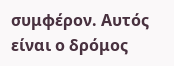συμφέρον. Αυτός είναι ο δρόμος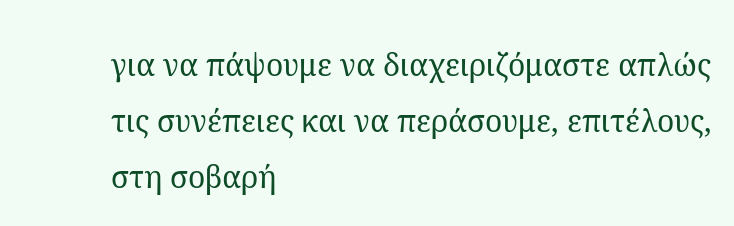για να πάψουμε να διαχειριζόμαστε απλώς τις συνέπειες και να περάσουμε, επιτέλους, στη σοβαρή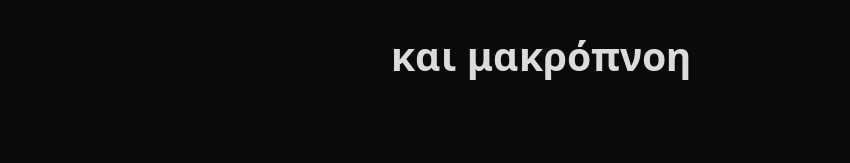και μακρόπνοη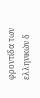φροντίδα των ελληνικών δ